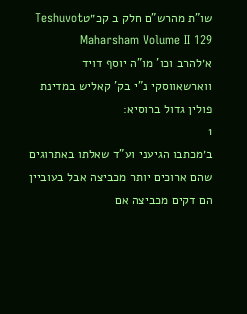שו"ת מהרש"ם חלק ב קכ״טTeshuvot Maharsham Volume II 129
א׳להרב וכו' מו"ה יוסף דויד ווארשאווסקי נ"י בק' קאליש במדינת פולין גדול ברוסיא:
1
ב׳מכתבו הגיעני וע"ד שאלתו באתרוגים שהם ארוכים יותר מכביצה אבל בעוביין הם דקים מכביצה אם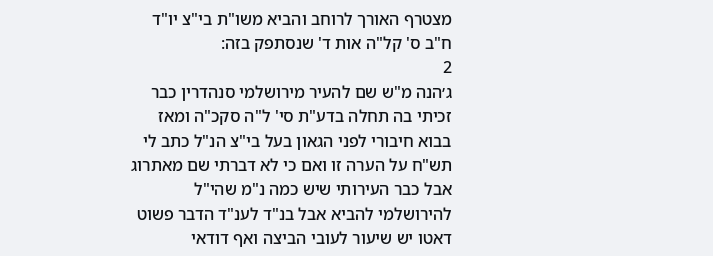מצטרף האורך לרוחב והביא משו"ת בי"צ יו"ד ח"ב ס' קל"ה אות ד' שנסתפק בזה:
2
ג׳הנה מ"ש שם להעיר מירושלמי סנהדרין כבר זכיתי בה תחלה בדע"ת סי' ל"ה סקכ"ה ומאז בבוא חיבורי לפני הגאון בעל בי"צ הנ"ל כתב לי תש"ח על הערה זו ואם כי לא דברתי שם מאתרוג אבל כבר העירותי שיש כמה נ"מ שהי"ל להירושלמי להביא אבל בנ"ד לענ"ד הדבר פשוט דאטו יש שיעור לעובי הביצה ואף דודאי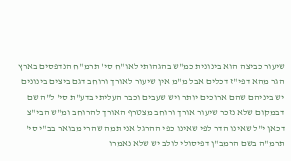שיעור כביצה הוא בינונית כמ"ש בהגהותי לאו"ח סי' תרמ"ח הנדפסים בארץ הגר מהא דפי"ז דכלים אבל מ"מ אין שיעור לאורך ורוחב דגם ביצים בינונים יש ביניהם שהם ארוכים יותר ויש שעבים וכבר העליתי בדע"ת סי' ל"ה שם דבמקום שלא נזכר שיעור אורך ורוחב מצטרף האורך להרוחב ומ"ש הבי"צ דכאן י"ל שאינו הדר לפי שאינו כפי ההרגל אני תמה שהרי מבואר בב"י סי' תרמ"ה בשם הרמב"ן דפיסולי לולב יש שלא נאמרו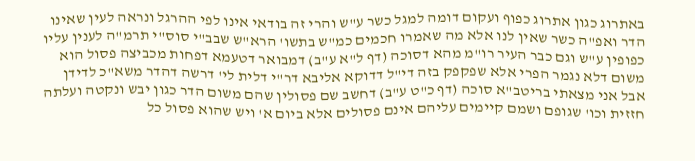באתרוג כגון אתרוג כפוף ועקום דומה למגל כשר ע"ש והרי זה בודאי אינו לפי ההרגל ונראה לעין שאינו הדר ואפ"ה כשר שאין לנו אלא מה שאמרו חכמים כמ"ש בתשו' הרא"ש שבב"י סוס"י תרמ"ה לענין עליו כפופין ע"ש וגם כבר העיר רו"מ מהא דסוכה (דף ל"א ע"ב) דמבואר דטעמא דפחות מכביצה פסול הוא משום דלא נגמר הפרי אלא שפקפק בזה די"ל דדוקא אליבא דר"י דלית לי' דרשה דהדר משא"כ לדידן אבל אני מצאתי בריטב"א סוכה (דף כ"ט ע"ב) דחשב שם פסולין שהם משום הדר כגון יבש ונקטה ועלתה חזזית וכו' שגופם ושמם קיימים עליהם אינם פסולים אלא ביום א' ויש שהוא פסול כל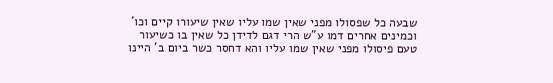שבעה כל שפסולו מפני שאין שמו עליו שאין שיעורו קיים וכו' וכמינים אחרים דמו ע"ש הרי דגם לדידן כל שאין בו כשיעור טעם פיסולו מפני שאין שמו עליו והא דחסר כשר ביום ב' היינו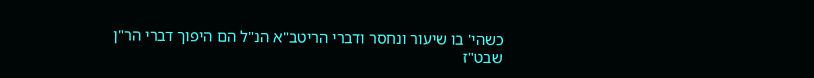כשהי' בו שיעור ונחסר ודברי הריטב"א הנ"ל הם היפוך דברי הר"ן שבט"ז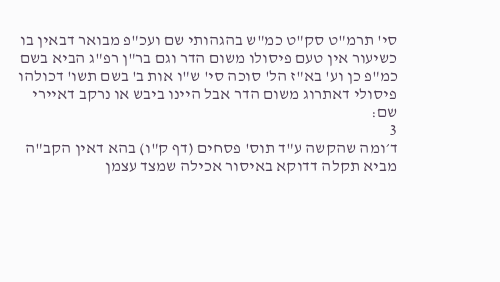סי' תרמ"ט סק"ט כמ"ש בהגהותי שם ועכ"פ מבואר דבאין בו כשיעור אין טעם פיסולו משום הדר וגם בר"ן רפ"ג הביא בשם כמ"פ כן וע' בא"ז הל' סוכה סי' ש"ו אות ב' בשם תשו' דכולהו פיסולי דאתרוג משום הדר אבל היינו ביבש או נרקב דאיירי שם:
3
ד׳ומה שהקשה ע"ד תוס' פסחים (דף ק"ו) בהא דאין הקב"ה מביא תקלה דדוקא באיסור אכילה שמצד עצמן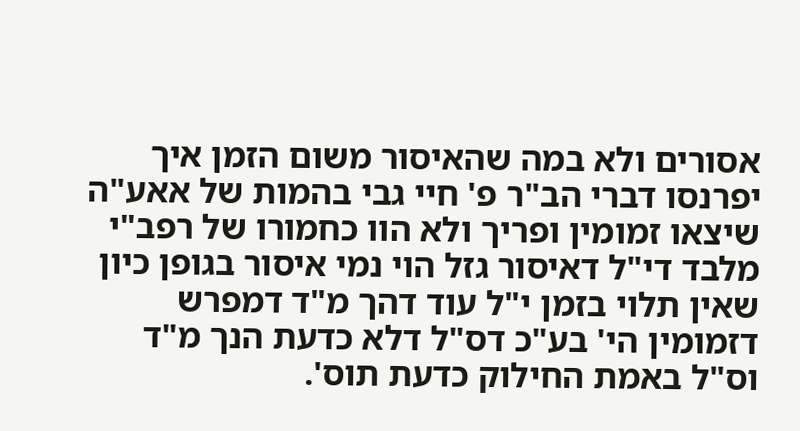אסורים ולא במה שהאיסור משום הזמן איך יפרנסו דברי הב"ר פ' חיי גבי בהמות של אאע"ה שיצאו זמומין ופריך ולא הוו כחמורו של רפב"י מלבד די"ל דאיסור גזל הוי נמי איסור בגופן כיון שאין תלוי בזמן י"ל עוד דהך מ"ד דמפרש דזמומין הי' בע"כ דס"ל דלא כדעת הנך מ"ד וס"ל באמת החילוק כדעת תוס'.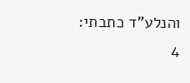והנלע"ד כתבתי:
4